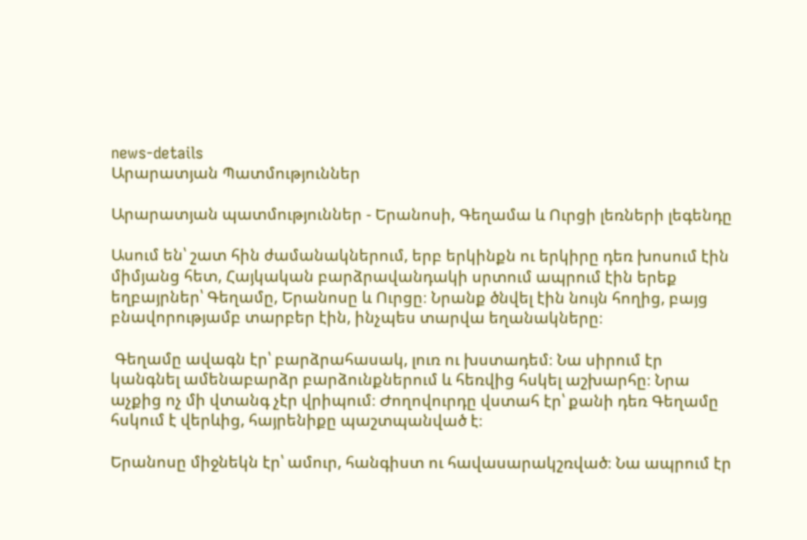news-details
Արարատյան Պատմություններ

Արարատյան պատմություններ - Երանոսի, Գեղամա և Ուրցի լեռների լեգենդը

Ասում են՝ շատ հին ժամանակներում, երբ երկինքն ու երկիրը դեռ խոսում էին միմյանց հետ, Հայկական բարձրավանդակի սրտում ապրում էին երեք եղբայրներ՝ Գեղամը, Երանոսը և Ուրցը։ Նրանք ծնվել էին նույն հողից, բայց բնավորությամբ տարբեր էին, ինչպես տարվա եղանակները։

 Գեղամը ավագն էր՝ բարձրահասակ, լուռ ու խստադեմ։ Նա սիրում էր կանգնել ամենաբարձր բարձունքներում և հեռվից հսկել աշխարհը։ Նրա աչքից ոչ մի վտանգ չէր վրիպում։ Ժողովուրդը վստահ էր՝ քանի դեռ Գեղամը հսկում է վերևից, հայրենիքը պաշտպանված է։

Երանոսը միջնեկն էր՝ ամուր, հանգիստ ու հավասարակշռված։ Նա ապրում էր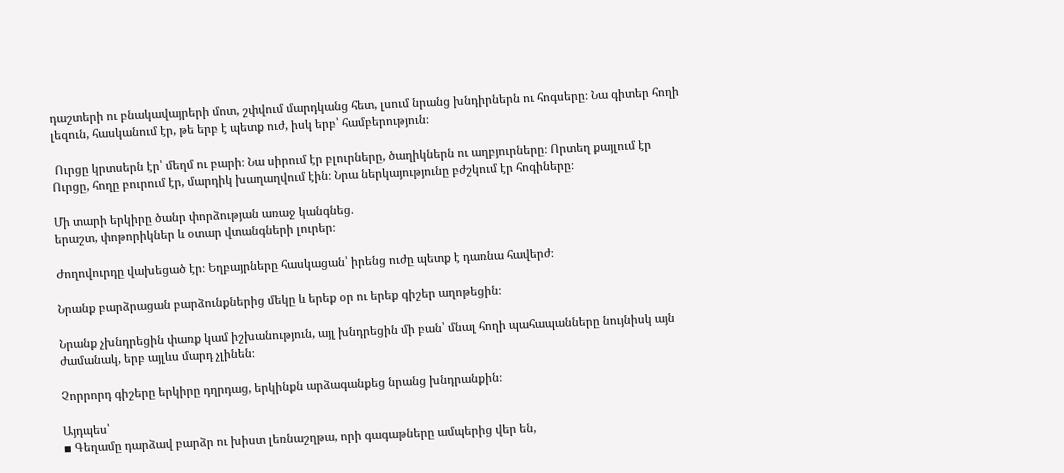դաշտերի ու բնակավայրերի մոտ, շփվում մարդկանց հետ, լսում նրանց խնդիրներն ու հոգսերը։ Նա գիտեր հողի լեզուն, հասկանում էր, թե երբ է պետք ուժ, իսկ երբ՝ համբերություն։

 Ուրցը կրտսերն էր՝ մեղմ ու բարի։ Նա սիրում էր բլուրները, ծաղիկներն ու աղբյուրները։ Որտեղ քայլում էր Ուրցը, հողը բուրում էր, մարդիկ խաղաղվում էին։ Նրա ներկայությունը բժշկում էր հոգիները։

Մի տարի երկիրը ծանր փորձության առաջ կանգնեց․
երաշտ, փոթորիկներ և օտար վտանգների լուրեր։

Ժողովուրդը վախեցած էր։ Եղբայրները հասկացան՝ իրենց ուժը պետք է դառնա հավերժ։

Նրանք բարձրացան բարձունքներից մեկը և երեք օր ու երեք գիշեր աղոթեցին։

Նրանք չխնդրեցին փառք կամ իշխանություն, այլ խնդրեցին մի բան՝ մնալ հողի պահապանները նույնիսկ այն ժամանակ, երբ այլևս մարդ չլինեն։

Չորրորդ գիշերը երկիրը դղրդաց, երկինքն արձագանքեց նրանց խնդրանքին։

Այդպես՝
▪ Գեղամը դարձավ բարձր ու խիստ լեռնաշղթա, որի գագաթները ամպերից վեր են,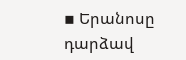▪ Երանոսը դարձավ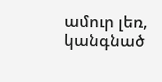ամուր լեռ, կանգնած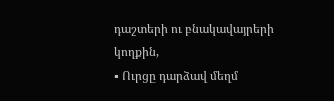դաշտերի ու բնակավայրերի կողքին,
▪ Ուրցը դարձավ մեղմ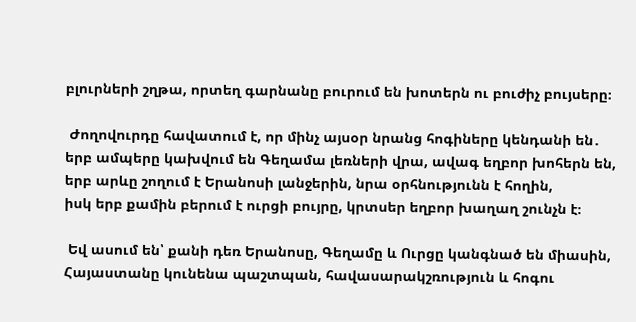բլուրների շղթա, որտեղ գարնանը բուրում են խոտերն ու բուժիչ բույսերը։

 Ժողովուրդը հավատում է, որ մինչ այսօր նրանց հոգիները կենդանի են․
երբ ամպերը կախվում են Գեղամա լեռների վրա, ավագ եղբոր խոհերն են,
երբ արևը շողում է Երանոսի լանջերին, նրա օրհնությունն է հողին,
իսկ երբ քամին բերում է ուրցի բույրը, կրտսեր եղբոր խաղաղ շունչն է։

 Եվ ասում են՝ քանի դեռ Երանոսը, Գեղամը և Ուրցը կանգնած են միասին, Հայաստանը կունենա պաշտպան, հավասարակշռություն և հոգու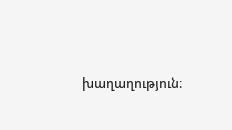խաղաղություն։